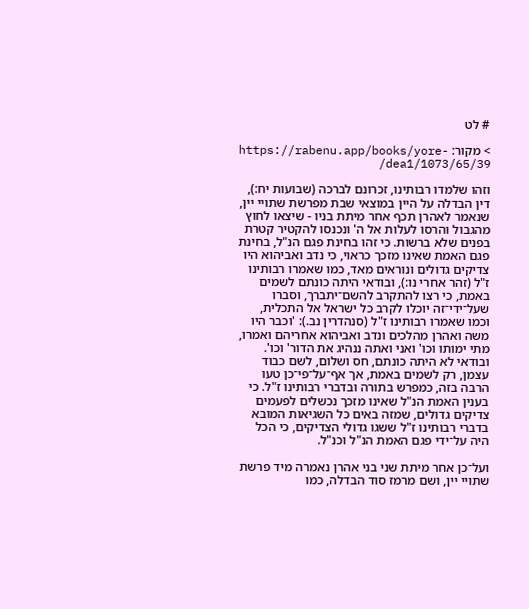# לט

> מקור: https://rabenu.app/books/yore-dea1/1073/65/39/

וזהו שלמדו רבותינו, זכרונם לברכה (שבועות יח:), דין הבדלה על היין במוצאי שבת מפרשת שתויי יין, שנאמר לאהרן תכף אחר מיתת בניו - שיצאו לחוץ מהגבול והרסו לעלות אל ה' ונכנסו להקטיר קטרת בפנים שלא ברשות. כי זהו בחינת פגם הנ"ל, בחינת פגם האמת שאינו מזכך כראוי, כי נדב ואביהוא היו צדיקים גדולים ונוראים מאד, כמו שאמרו רבותינו ז"ל (זהר אחרי נו:), ובודאי היתה כונתם לשמים באמת, כי רצו להתקרב להשם־יתברך, וסברו שעל־ידי־זה יוכלו לקרב כל ישראל אל התכלית, וכמו שאמרו רבותינו ז"ל (סנהדרין נב.): 'וכבר היו משה ואהרן מהלכים ונדב ואביהוא אחריהם ואמרו, מתי ימותו וכו' ואני ואתה ננהיג את הדור' וכו'. ובודאי לא היתה כונתם, חס ושלום, לשם כבוד עצמן, רק לשמים באמת, אך אף־על־פי־כן טעו הרבה בזה, כמפרש בתורה ובדברי רבותינו ז"ל. כי בענין האמת הנ"ל שאינו מזכך נכשלים לפעמים צדיקים גדולים, שמזה באים כל השגיאות המובא בדברי רבותינו ז"ל ששגו גדולי הצדיקים, כי הכל היה על־ידי פגם האמת הנ"ל וכנ"ל.

ועל־כן אחר מיתת שני בני אהרן נאמרה מיד פרשת שתויי יין, ושם מרמז סוד הבדלה, כמו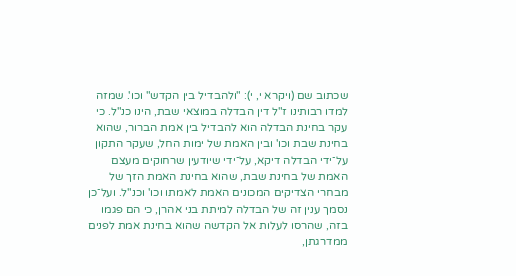שכתוב שם (ויקרא י, י): "ולהבדיל בין הקדש" וכו'. שמזה למדו רבותינו ז"ל דין הבדלה במוצאי שבת, הינו כנ"ל. כי עקר בחינת הבדלה הוא להבדיל בין אמת הברור, שהוא בחינת שבת וכו' ובין האמת של ימות החל, שעקר התקון על־ידי הבדלה דיקא, על־ידי שיודעין שרחוקים מעצם האמת של בחינת שבת, שהוא בחינת האמת הזך של מבחרי הצדיקים המכונים האמת לאמתו וכו' וכנ"ל. ועל־כן נסמך ענין זה של הבדלה למיתת בני אהרן, כי הם פגמו בזה, שהרסו לעלות אל הקדשה שהוא בחינת אמת לפנים ממדרגתן,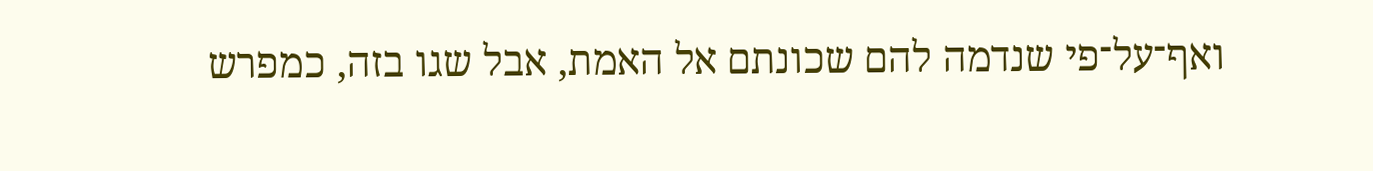ואף־על־פי שנדמה להם שכונתם אל האמת, אבל שגו בזה, כמפרש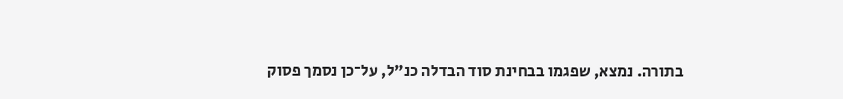בתורה. נמצא, שפגמו בבחינת סוד הבדלה כנ"ל, על־כן נסמך פסוק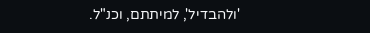'ולהבדיל', למיתתם, וכנ"ל.